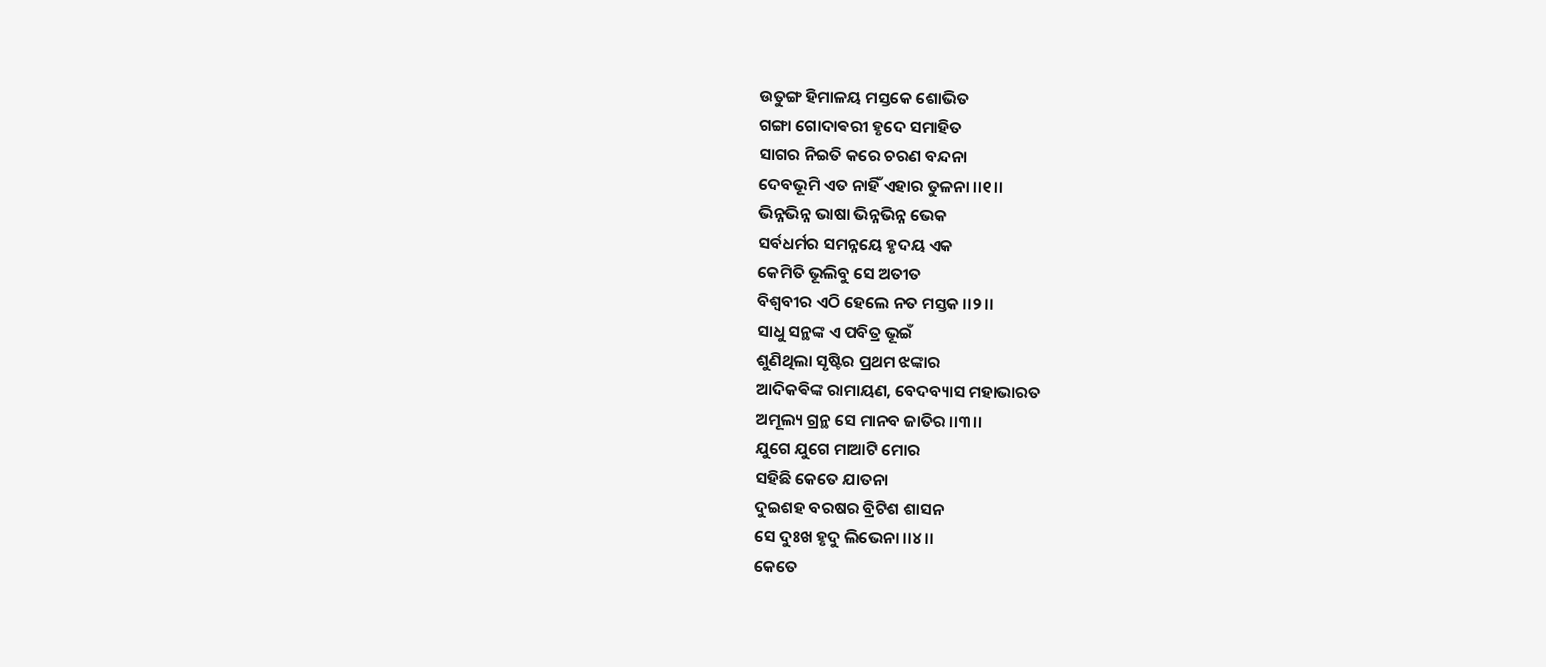ଉତୁଙ୍ଗ ହିମାଳୟ ମସ୍ତକେ ଶୋଭିତ
ଗଙ୍ଗା ଗୋଦାଵରୀ ହୃଦେ ସମାହିତ
ସାଗର ନିଇତି କରେ ଚରଣ ବନ୍ଦନା
ଦେବଭୂମି ଏତ ନାହିଁ ଏହାର ତୁଳନା ।।୧।।
ଭିନ୍ନଭିନ୍ନ ଭାଷା ଭିନ୍ନଭିନ୍ନ ଭେକ
ସର୍ବଧର୍ମର ସମନ୍ନୟେ ହୃଦୟ ଏକ
କେମିତି ଭୂଲିବୁ ସେ ଅତୀତ
ବିଶ୍ବବୀର ଏଠି ହେଲେ ନତ ମସ୍ତକ ।।୨।।
ସାଧୁ ସନ୍ଥଙ୍କ ଏ ପବିତ୍ର ଭୂଇଁ
ଶୁଣିଥିଲା ସୃଷ୍ଟିର ପ୍ରଥମ ଝଙ୍କାର
ଆଦିକଵିଙ୍କ ରାମାୟଣ, ବେଦବ୍ୟାସ ମହାଭାରତ
ଅମୂଲ୍ୟ ଗ୍ରନ୍ଥ ସେ ମାନବ ଜାତିର ।।୩।।
ଯୁଗେ ଯୁଗେ ମାଆଟି ମୋର
ସହିଛି କେତେ ଯାତନା
ଦୁଇଶହ ବରଷର ବ୍ରିଟିଶ ଶାସନ
ସେ ଦୁଃଖ ହୃଦୁ ଲିଭେନା ।।୪।।
କେତେ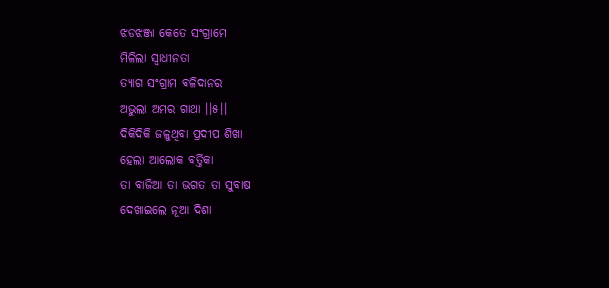ଝଡଝଞ୍ଜା କେତେ ସଂଗ୍ରାମେ
ମିଳିଲା ସ୍ବାଧୀନତା
ତ୍ୟାଗ ସଂଗ୍ରାମ ଵଳିଦାନର
ଅଭୁଲା ଅମର ଗାଥା ।।୫।।
ଦିକିଦିକି ଜଳୁଥିବା ପ୍ରଦୀପ ଶିଖା
ହେଲା ଆଲୋକ ବର୍ତ୍ତିକା
ତା ବାଜିଆ ତା ଭଗତ ତା ସୁବାଷ
ଦେଖାଇଲେ ନୂଆ ଦିଶା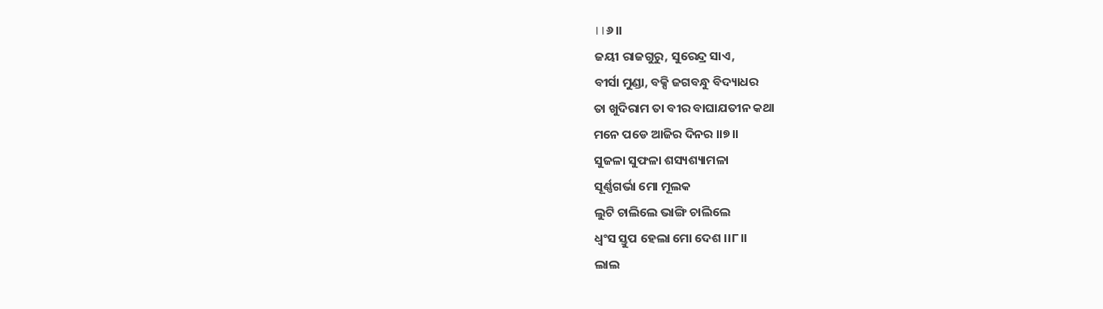।।୬।।
ଜୟୀ ରାଜଗୁରୁ, ସୁରେନ୍ଦ୍ର ସାଏ,
ବୀର୍ସା ମୁଣ୍ଡା, ବକ୍ସି ଜଗବନ୍ଧୁ ବିଦ୍ୟାଧର
ତା ଖୁଦିରାମ ତା ବୀର ବାଘାଯତୀନ କଥା
ମନେ ପଡେ ଆଜିର ଦିନର ।।୭।।
ସୁଜଳା ସୁଫଳା ଶସ୍ୟଶ୍ୟାମଳା
ସୂର୍ଣ୍ଣଗର୍ଭା ମୋ ମୂଲକ
ଲୁଟି ଚାଲିଲେ ଭାଙ୍ଗି ଚାଲିଲେ
ଧ୍ବଂସ ସ୍ତୁପ ହେଲା ମୋ ଦେଶ ।।୮।।
ଲାଲ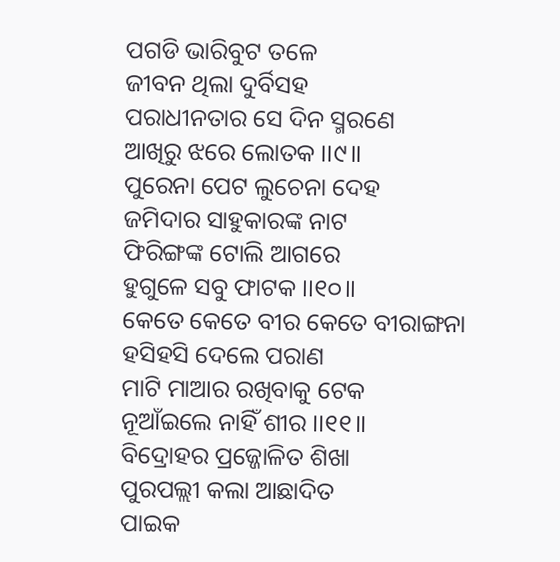ପଗଡି ଭାରିବୁଟ ତଳେ
ଜୀବନ ଥିଲା ଦୁର୍ବିସହ
ପରାଧୀନତାର ସେ ଦିନ ସ୍ମରଣେ
ଆଖିରୁ ଝରେ ଲୋତକ ।।୯।।
ପୁରେନା ପେଟ ଲୁଚେନା ଦେହ
ଜମିଦାର ସାହୁକାରଙ୍କ ନାଟ
ଫିରିଙ୍ଗଙ୍କ ଟୋଲି ଆଗରେ
ହୁଗୁଳେ ସବୁ ଫାଟକ ।।୧୦।।
କେତେ କେତେ ବୀର କେତେ ବୀରାଙ୍ଗନା
ହସିହସି ଦେଲେ ପରାଣ
ମାଟି ମାଆର ରଖିବାକୁ ଟେକ
ନୂଆଁଇଲେ ନାହିଁ ଶୀର ।।୧୧।।
ବିଦ୍ରୋହର ପ୍ରଜ୍ଜୋଳିତ ଶିଖା
ପୁରପଲ୍ଲୀ କଲା ଆଛାଦିତ
ପାଇକ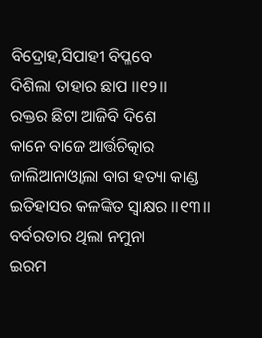ବିଦ୍ରୋହ,ସିପାହୀ ବିପ୍ଳବେ
ଦିଶିଲା ତାହାର ଛାପ ।।୧୨।।
ରକ୍ତର ଛିଟା ଆଜିବି ଦିଶେ
କାନେ ବାଜେ ଆର୍ତ୍ତଚିତ୍କାର
ଜାଲିଆନାଓ୍ବାଲା ବାଗ ହତ୍ୟା କାଣ୍ଡ
ଇତିହାସର କଳଙ୍କିତ ସ୍ବାକ୍ଷର ।।୧୩।।
ବର୍ବରତାର ଥିଲା ନମୁନା
ଇରମ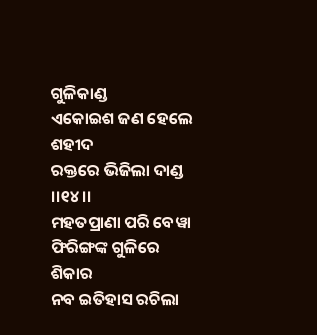ଗୁଳିକାଣ୍ଡ
ଏକୋଇଶ ଜଣ ହେଲେ ଶହୀଦ
ରକ୍ତରେ ଭିଜିଲା ଦାଣ୍ଡ ।।୧୪।।
ମହତପ୍ରାଣା ପରି ବେୱା
ଫିରିଙ୍ଗଙ୍କ ଗୁଳିରେ ଶିକାର
ନବ ଇତିହାସ ରଚିଲା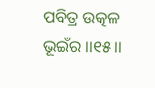ପବିତ୍ର ଉତ୍କଳ ଭୂଇଁର ।।୧୫।।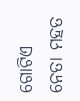ଗୋଟିଏ ନେତା ମହତ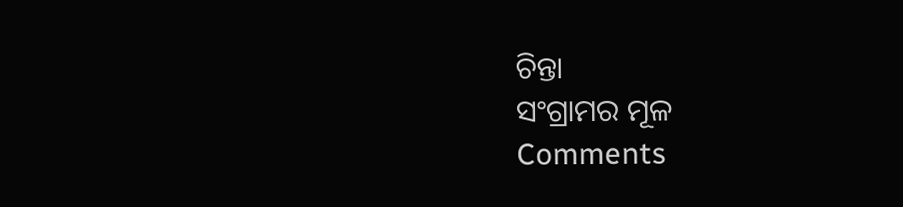ଚିନ୍ତା
ସଂଗ୍ରାମର ମୂଳ
Comments